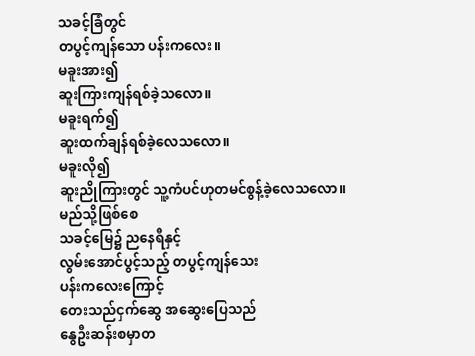သခင့်ခြံတွင်
တပွင့်ကျန်သော ပန်းကလေး။
မခူးအား၍
ဆူးကြားကျန်ရစ်ခဲ့သလော။
မခူးရက်၍
ဆူးထက်ချန်ရစ်ခဲ့လေသလော။
မခူးလို၍
ဆူးညိုကြားတွင် သူ့ကံပင်ဟုတမင်စွန့်ခဲ့လေသလော။
မည်သို့ဖြစ်စေ
သခင့်မြေ၌ ညနေရီနှင့်
လွမ်းအောင်ပွင့်သည့် တပွင့်ကျန်သေး
ပန်းကလေးကြောင့်
တေးသည်ငှက်ဆွေ အဆွေးပြေသည်
နွေဦးဆန်းစမှာတ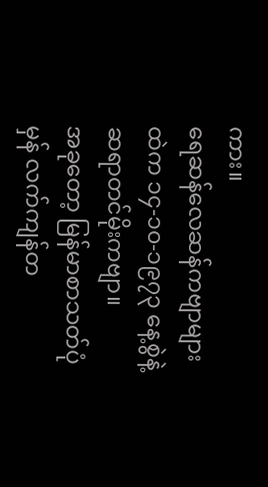ကား။
ရေဆန်လေဆန်ကဗျာများထဲက ၁၄-၁၀-၁၉၇၃ နေ့စွဲနဲ့ ဆရာတင်မိုးကဗျာ။
အခုတော့ မြန်မာစာသတ်ပုံမှန် လက်ကျန်တ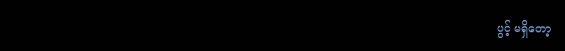ပွင့် မရှိတော့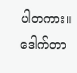ပါတကား။
ဒေါက်တာ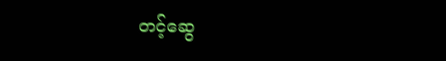တင့်ဆွေ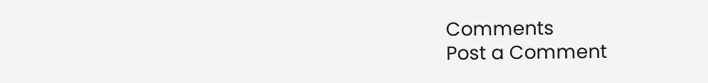Comments
Post a Comment